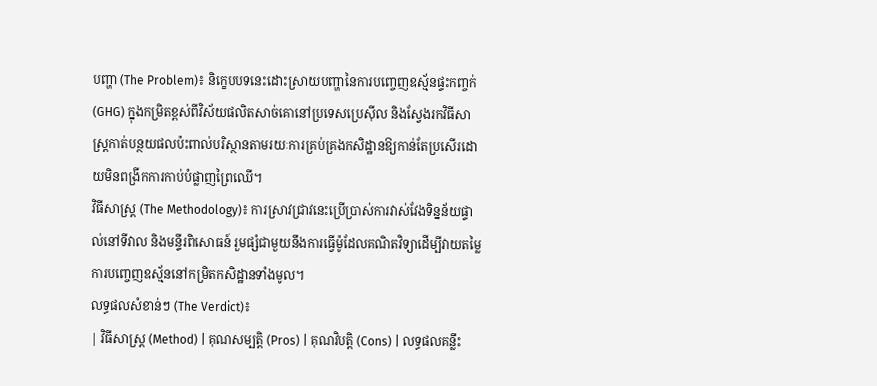បញ្ហា (The Problem)៖ និក្ខេបបទនេះដោះស្រាយបញ្ហានៃការបញ្ចេញឧស្ម័នផ្ទះកញ្ចក់ (GHG) ក្នុងកម្រិតខ្ពស់ពីវិស័យផលិតសាច់គោនៅប្រទេសប្រេស៊ីល និងស្វែងរកវិធីសាស្រ្តកាត់បន្ថយផលប៉ះពាល់បរិស្ថានតាមរយៈការគ្រប់គ្រងកសិដ្ឋានឱ្យកាន់តែប្រសើរដោយមិនពង្រីកការកាប់បំផ្លាញព្រៃឈើ។
វិធីសាស្ត្រ (The Methodology)៖ ការស្រាវជ្រាវនេះប្រើប្រាស់ការវាស់វែងទិន្នន័យផ្ទាល់នៅទីវាល និងមន្ទីរពិសោធន៍ រួមផ្សំជាមួយនឹងការធ្វើម៉ូដែលគណិតវិទ្យាដើម្បីវាយតម្លៃការបញ្ចេញឧស្ម័ននៅកម្រិតកសិដ្ឋានទាំងមូល។
លទ្ធផលសំខាន់ៗ (The Verdict)៖
| វិធីសាស្ត្រ (Method) | គុណសម្បត្តិ (Pros) | គុណវិបត្តិ (Cons) | លទ្ធផលគន្លឹះ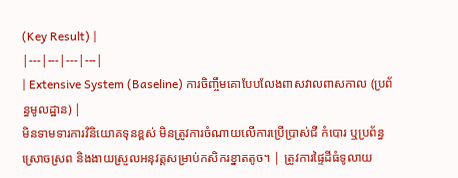(Key Result) |
|---|---|---|---|
| Extensive System (Baseline) ការចិញ្ចឹមគោបែបលែងពាសវាលពាសកាល (ប្រព័ន្ធមូលដ្ឋាន) |
មិនទាមទារការវិនិយោគទុនខ្ពស់ មិនត្រូវការចំណាយលើការប្រើប្រាស់ជី កំបោរ ឬប្រព័ន្ធស្រោចស្រព និងងាយស្រួលអនុវត្តសម្រាប់កសិករខ្នាតតូច។ | ត្រូវការផ្ទៃដីធំទូលាយ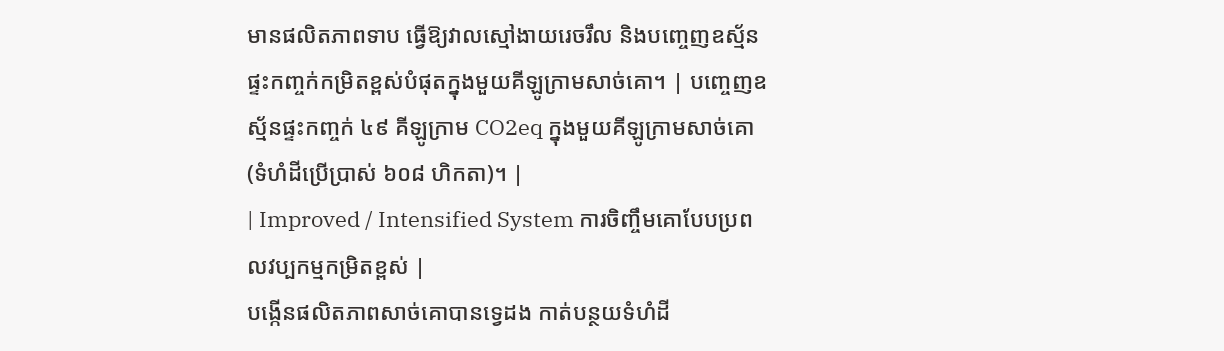មានផលិតភាពទាប ធ្វើឱ្យវាលស្មៅងាយរេចរឹល និងបញ្ចេញឧស្ម័នផ្ទះកញ្ចក់កម្រិតខ្ពស់បំផុតក្នុងមួយគីឡូក្រាមសាច់គោ។ | បញ្ចេញឧស្ម័នផ្ទះកញ្ចក់ ៤៩ គីឡូក្រាម CO2eq ក្នុងមួយគីឡូក្រាមសាច់គោ (ទំហំដីប្រើប្រាស់ ៦០៨ ហិកតា)។ |
| Improved / Intensified System ការចិញ្ចឹមគោបែបប្រពលវប្បកម្មកម្រិតខ្ពស់ |
បង្កើនផលិតភាពសាច់គោបានទ្វេដង កាត់បន្ថយទំហំដី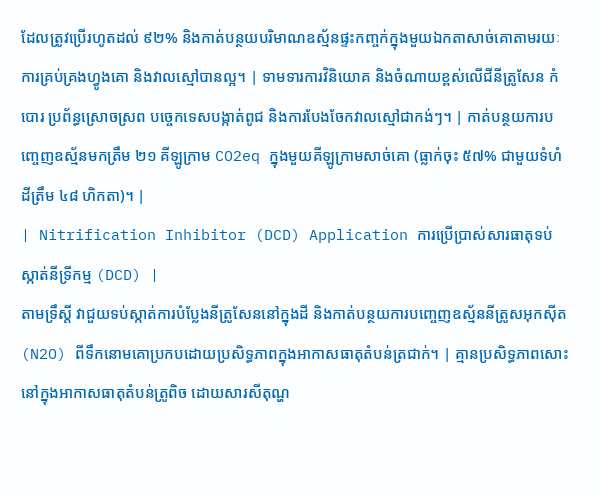ដែលត្រូវប្រើរហូតដល់ ៩២% និងកាត់បន្ថយបរិមាណឧស្ម័នផ្ទះកញ្ចក់ក្នុងមួយឯកតាសាច់គោតាមរយៈការគ្រប់គ្រងហ្វូងគោ និងវាលស្មៅបានល្អ។ | ទាមទារការវិនិយោគ និងចំណាយខ្ពស់លើជីនីត្រូសែន កំបោរ ប្រព័ន្ធស្រោចស្រព បច្ចេកទេសបង្កាត់ពូជ និងការបែងចែកវាលស្មៅជាកង់ៗ។ | កាត់បន្ថយការបញ្ចេញឧស្ម័នមកត្រឹម ២១ គីឡូក្រាម CO2eq ក្នុងមួយគីឡូក្រាមសាច់គោ (ធ្លាក់ចុះ ៥៧% ជាមួយទំហំដីត្រឹម ៤៨ ហិកតា)។ |
| Nitrification Inhibitor (DCD) Application ការប្រើប្រាស់សារធាតុទប់ស្កាត់នីទ្រីកម្ម (DCD) |
តាមទ្រឹស្តី វាជួយទប់ស្កាត់ការបំប្លែងនីត្រូសែននៅក្នុងដី និងកាត់បន្ថយការបញ្ចេញឧស្ម័ននីត្រូសអុកស៊ីត (N2O) ពីទឹកនោមគោប្រកបដោយប្រសិទ្ធភាពក្នុងអាកាសធាតុតំបន់ត្រជាក់។ | គ្មានប្រសិទ្ធភាពសោះនៅក្នុងអាកាសធាតុតំបន់ត្រូពិច ដោយសារសីតុណ្ហ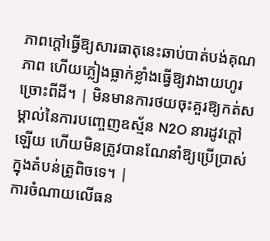ភាពក្តៅធ្វើឱ្យសារធាតុនេះឆាប់បាត់បង់គុណភាព ហើយភ្លៀងធ្លាក់ខ្លាំងធ្វើឱ្យវាងាយហូរច្រោះពីដី។ | មិនមានការថយចុះគួរឱ្យកត់សម្គាល់នៃការបញ្ចេញឧស្ម័ន N2O នារដូវក្តៅឡើយ ហើយមិនត្រូវបានណែនាំឱ្យប្រើប្រាស់ក្នុងតំបន់ត្រូពិចទេ។ |
ការចំណាយលើធន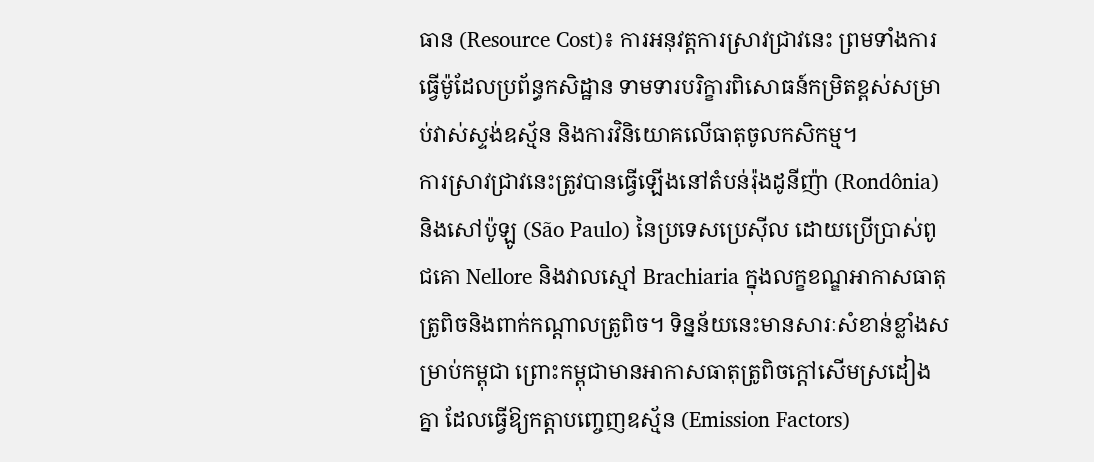ធាន (Resource Cost)៖ ការអនុវត្តការស្រាវជ្រាវនេះ ព្រមទាំងការធ្វើម៉ូដែលប្រព័ន្ធកសិដ្ឋាន ទាមទារបរិក្ខារពិសោធន៍កម្រិតខ្ពស់សម្រាប់វាស់ស្ទង់ឧស្ម័ន និងការវិនិយោគលើធាតុចូលកសិកម្ម។
ការស្រាវជ្រាវនេះត្រូវបានធ្វើឡើងនៅតំបន់រ៉ុងដូនីញ៉ា (Rondônia) និងសៅប៉ូឡូ (São Paulo) នៃប្រទេសប្រេស៊ីល ដោយប្រើប្រាស់ពូជគោ Nellore និងវាលស្មៅ Brachiaria ក្នុងលក្ខខណ្ឌអាកាសធាតុត្រូពិចនិងពាក់កណ្តាលត្រូពិច។ ទិន្នន័យនេះមានសារៈសំខាន់ខ្លាំងសម្រាប់កម្ពុជា ព្រោះកម្ពុជាមានអាកាសធាតុត្រូពិចក្តៅសើមស្រដៀងគ្នា ដែលធ្វើឱ្យកត្តាបញ្ចេញឧស្ម័ន (Emission Factors)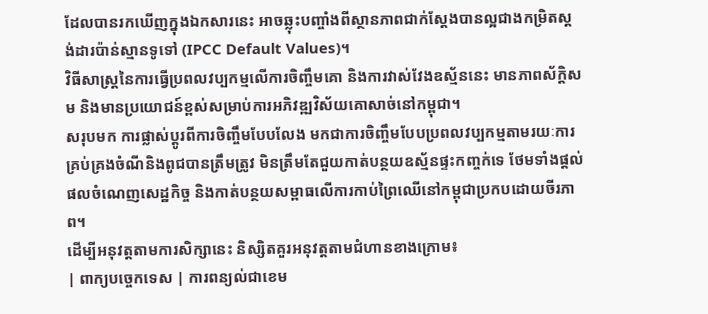ដែលបានរកឃើញក្នុងឯកសារនេះ អាចឆ្លុះបញ្ចាំងពីស្ថានភាពជាក់ស្តែងបានល្អជាងកម្រិតស្តង់ដារប៉ាន់ស្មានទូទៅ (IPCC Default Values)។
វិធីសាស្រ្តនៃការធ្វើប្រពលវប្បកម្មលើការចិញ្ចឹមគោ និងការវាស់វែងឧស្ម័ននេះ មានភាពស័ក្តិសម និងមានប្រយោជន៍ខ្ពស់សម្រាប់ការអភិវឌ្ឍវិស័យគោសាច់នៅកម្ពុជា។
សរុបមក ការផ្លាស់ប្តូរពីការចិញ្ចឹមបែបលែង មកជាការចិញ្ចឹមបែបប្រពលវប្បកម្មតាមរយៈការគ្រប់គ្រងចំណីនិងពូជបានត្រឹមត្រូវ មិនត្រឹមតែជួយកាត់បន្ថយឧស្ម័នផ្ទះកញ្ចក់ទេ ថែមទាំងផ្តល់ផលចំណេញសេដ្ឋកិច្ច និងកាត់បន្ថយសម្ពាធលើការកាប់ព្រៃឈើនៅកម្ពុជាប្រកបដោយចីរភាព។
ដើម្បីអនុវត្តតាមការសិក្សានេះ និស្សិតគួរអនុវត្តតាមជំហានខាងក្រោម៖
| ពាក្យបច្ចេកទេស | ការពន្យល់ជាខេម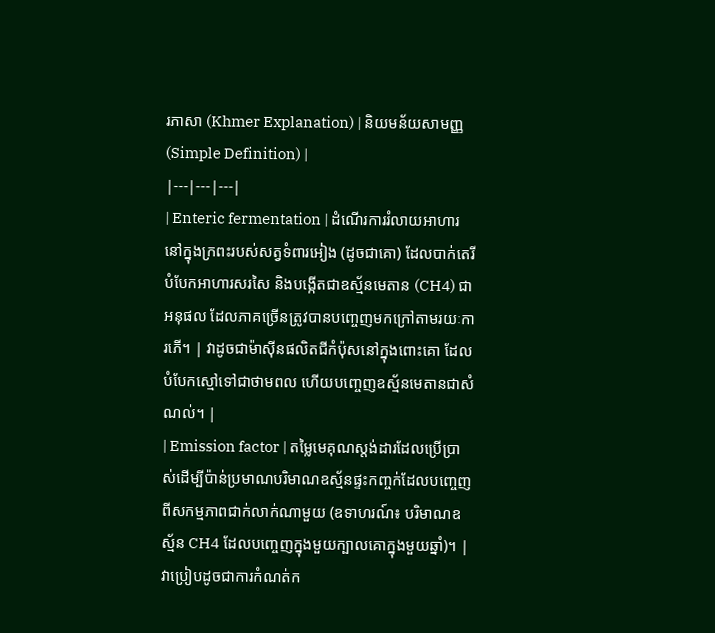រភាសា (Khmer Explanation) | និយមន័យសាមញ្ញ (Simple Definition) |
|---|---|---|
| Enteric fermentation | ដំណើរការរំលាយអាហារនៅក្នុងក្រពះរបស់សត្វទំពារអៀង (ដូចជាគោ) ដែលបាក់តេរីបំបែកអាហារសរសៃ និងបង្កើតជាឧស្ម័នមេតាន (CH4) ជាអនុផល ដែលភាគច្រើនត្រូវបានបញ្ចេញមកក្រៅតាមរយៈការភើ។ | វាដូចជាម៉ាស៊ីនផលិតជីកំប៉ុសនៅក្នុងពោះគោ ដែលបំបែកស្មៅទៅជាថាមពល ហើយបញ្ចេញឧស្ម័នមេតានជាសំណល់។ |
| Emission factor | តម្លៃមេគុណស្តង់ដារដែលប្រើប្រាស់ដើម្បីប៉ាន់ប្រមាណបរិមាណឧស្ម័នផ្ទះកញ្ចក់ដែលបញ្ចេញពីសកម្មភាពជាក់លាក់ណាមួយ (ឧទាហរណ៍៖ បរិមាណឧស្ម័ន CH4 ដែលបញ្ចេញក្នុងមួយក្បាលគោក្នុងមួយឆ្នាំ)។ | វាប្រៀបដូចជាការកំណត់ក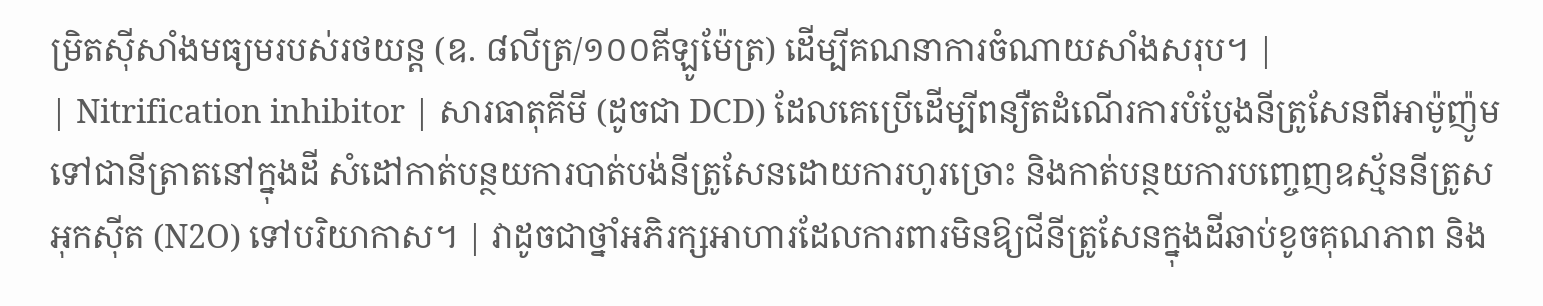ម្រិតស៊ីសាំងមធ្យមរបស់រថយន្ត (ឧ. ៨លីត្រ/១០០គីឡូម៉ែត្រ) ដើម្បីគណនាការចំណាយសាំងសរុប។ |
| Nitrification inhibitor | សារធាតុគីមី (ដូចជា DCD) ដែលគេប្រើដើម្បីពន្យឺតដំណើរការបំប្លែងនីត្រូសែនពីអាម៉ូញ៉ូមទៅជានីត្រាតនៅក្នុងដី សំដៅកាត់បន្ថយការបាត់បង់នីត្រូសែនដោយការហូរច្រោះ និងកាត់បន្ថយការបញ្ចេញឧស្ម័ននីត្រូសអុកស៊ីត (N2O) ទៅបរិយាកាស។ | វាដូចជាថ្នាំអភិរក្សអាហារដែលការពារមិនឱ្យជីនីត្រូសែនក្នុងដីឆាប់ខូចគុណភាព និង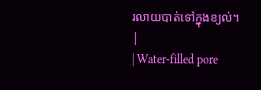រលាយបាត់ទៅក្នុងខ្យល់។ |
| Water-filled pore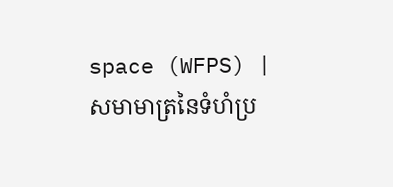space (WFPS) | សមាមាត្រនៃទំហំប្រ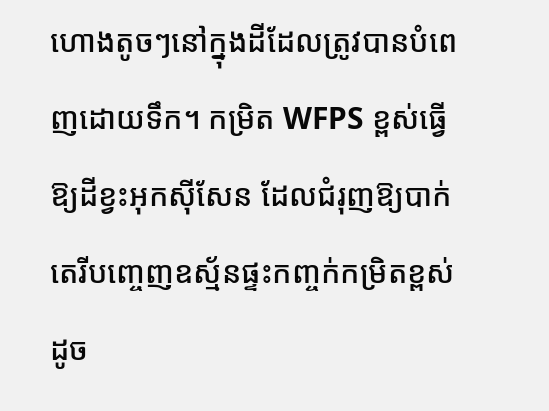ហោងតូចៗនៅក្នុងដីដែលត្រូវបានបំពេញដោយទឹក។ កម្រិត WFPS ខ្ពស់ធ្វើឱ្យដីខ្វះអុកស៊ីសែន ដែលជំរុញឱ្យបាក់តេរីបញ្ចេញឧស្ម័នផ្ទះកញ្ចក់កម្រិតខ្ពស់ដូច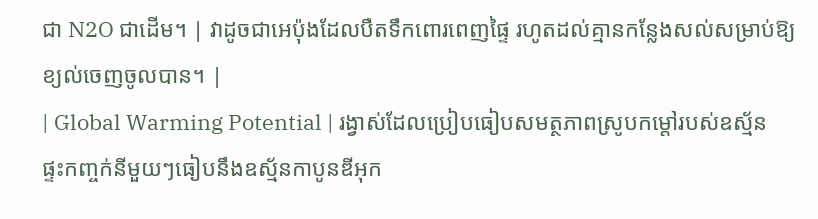ជា N2O ជាដើម។ | វាដូចជាអេប៉ុងដែលបឺតទឹកពោរពេញផ្ទៃ រហូតដល់គ្មានកន្លែងសល់សម្រាប់ឱ្យខ្យល់ចេញចូលបាន។ |
| Global Warming Potential | រង្វាស់ដែលប្រៀបធៀបសមត្ថភាពស្រូបកម្តៅរបស់ឧស្ម័នផ្ទះកញ្ចក់នីមួយៗធៀបនឹងឧស្ម័នកាបូនឌីអុក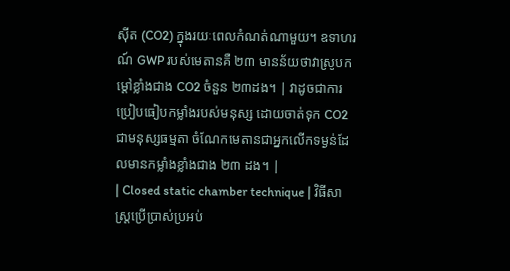ស៊ីត (CO2) ក្នុងរយៈពេលកំណត់ណាមួយ។ ឧទាហរណ៍ GWP របស់មេតានគឺ ២៣ មានន័យថាវាស្រូបកម្តៅខ្លាំងជាង CO2 ចំនួន ២៣ដង។ | វាដូចជាការប្រៀបធៀបកម្លាំងរបស់មនុស្ស ដោយចាត់ទុក CO2 ជាមនុស្សធម្មតា ចំណែកមេតានជាអ្នកលើកទម្ងន់ដែលមានកម្លាំងខ្លាំងជាង ២៣ ដង។ |
| Closed static chamber technique | វិធីសាស្រ្តប្រើប្រាស់ប្រអប់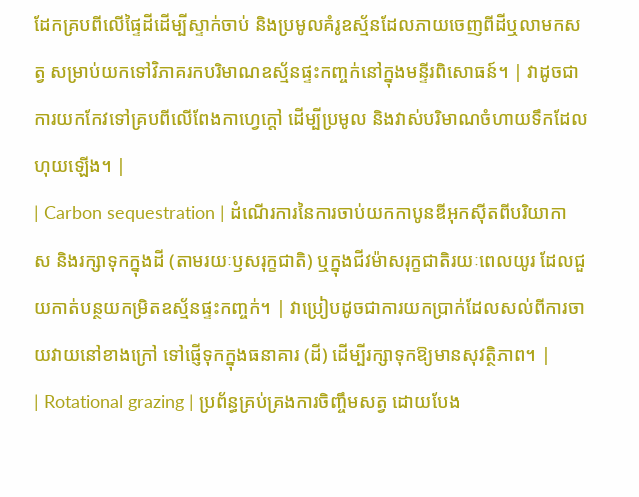ដែកគ្របពីលើផ្ទៃដីដើម្បីស្ទាក់ចាប់ និងប្រមូលគំរូឧស្ម័នដែលភាយចេញពីដីឬលាមកសត្វ សម្រាប់យកទៅវិភាគរកបរិមាណឧស្ម័នផ្ទះកញ្ចក់នៅក្នុងមន្ទីរពិសោធន៍។ | វាដូចជាការយកកែវទៅគ្របពីលើពែងកាហ្វេក្តៅ ដើម្បីប្រមូល និងវាស់បរិមាណចំហាយទឹកដែលហុយឡើង។ |
| Carbon sequestration | ដំណើរការនៃការចាប់យកកាបូនឌីអុកស៊ីតពីបរិយាកាស និងរក្សាទុកក្នុងដី (តាមរយៈឫសរុក្ខជាតិ) ឬក្នុងជីវម៉ាសរុក្ខជាតិរយៈពេលយូរ ដែលជួយកាត់បន្ថយកម្រិតឧស្ម័នផ្ទះកញ្ចក់។ | វាប្រៀបដូចជាការយកប្រាក់ដែលសល់ពីការចាយវាយនៅខាងក្រៅ ទៅផ្ញើទុកក្នុងធនាគារ (ដី) ដើម្បីរក្សាទុកឱ្យមានសុវត្ថិភាព។ |
| Rotational grazing | ប្រព័ន្ធគ្រប់គ្រងការចិញ្ចឹមសត្វ ដោយបែង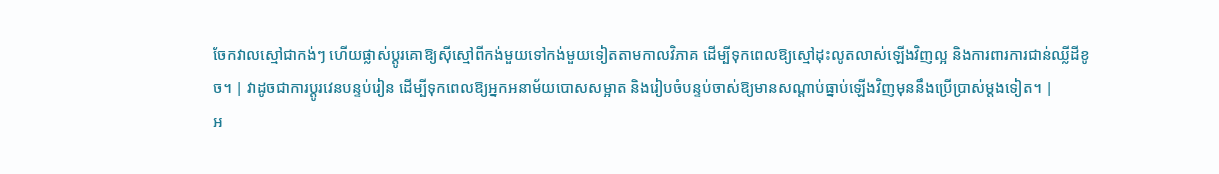ចែកវាលស្មៅជាកង់ៗ ហើយផ្លាស់ប្តូរគោឱ្យស៊ីស្មៅពីកង់មួយទៅកង់មួយទៀតតាមកាលវិភាគ ដើម្បីទុកពេលឱ្យស្មៅដុះលូតលាស់ឡើងវិញល្អ និងការពារការជាន់ឈ្លីដីខូច។ | វាដូចជាការប្តូរវេនបន្ទប់រៀន ដើម្បីទុកពេលឱ្យអ្នកអនាម័យបោសសម្អាត និងរៀបចំបន្ទប់ចាស់ឱ្យមានសណ្តាប់ធ្នាប់ឡើងវិញមុននឹងប្រើប្រាស់ម្តងទៀត។ |
អ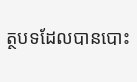ត្ថបទដែលបានបោះ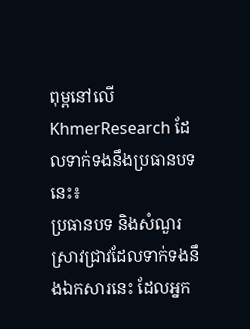ពុម្ពនៅលើ KhmerResearch ដែលទាក់ទងនឹងប្រធានបទនេះ៖
ប្រធានបទ និងសំណួរស្រាវជ្រាវដែលទាក់ទងនឹងឯកសារនេះ ដែលអ្នក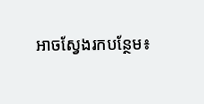អាចស្វែងរកបន្ថែម៖